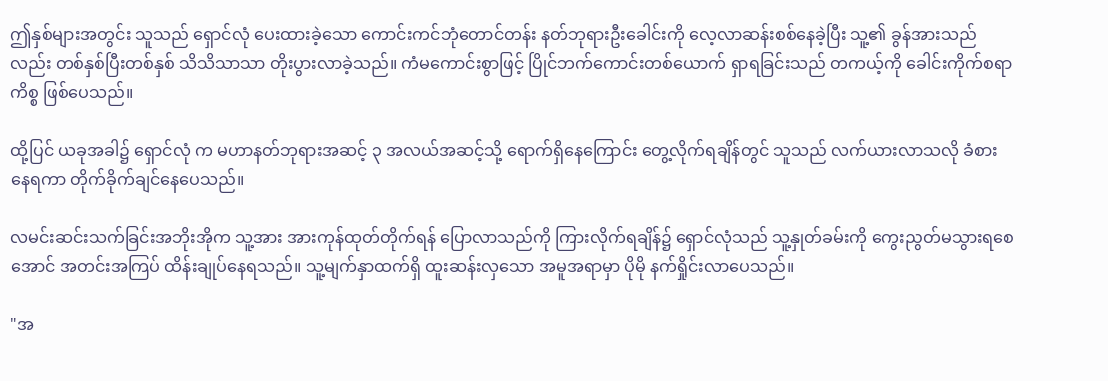ဤနှစ်များအတွင်း သူသည် ရှောင်လုံ ပေးထားခဲ့သော ကောင်းကင်ဘုံတောင်တန်း နတ်ဘုရားဦးခေါင်းကို လေ့လာဆန်းစစ်နေခဲ့ပြီး သူ့၏ ခွန်အားသည်လည်း တစ်နှစ်ပြီးတစ်နှစ် သိသိသာသာ တိုးပွားလာခဲ့သည်။ ကံမကောင်းစွာဖြင့် ပြိုင်ဘက်ကောင်းတစ်ယောက် ရှာရခြင်းသည် တကယ့်ကို ခေါင်းကိုက်စရာကိစ္စ ဖြစ်ပေသည်။

ထို့ပြင် ယခုအခါ၌ ရှောင်လုံ က မဟာနတ်ဘုရားအဆင့် ၃ အလယ်အဆင့်သို့ ရောက်ရှိနေကြောင်း တွေ့လိုက်ရချိန်တွင် သူသည် လက်ယားလာသလို ခံစားနေရကာ တိုက်ခိုက်ချင်နေပေသည်။

လမင်းဆင်းသက်ခြင်းအဘိုးအိုက သူ့အား အားကုန်ထုတ်တိုက်ရန် ပြောလာသည်ကို ကြားလိုက်ရချိန်၌ ရှောင်လုံသည် သူ့နှုတ်ခမ်းကို ကွေးညွတ်မသွားရစေအောင် အတင်းအကြပ် ထိန်းချုပ်နေရသည်။ သူ့မျက်နှာထက်ရှိ ထူးဆန်းလှသော အမူအရာမှာ ပိုမို နက်ရှိုင်းလာပေသည်။

"အ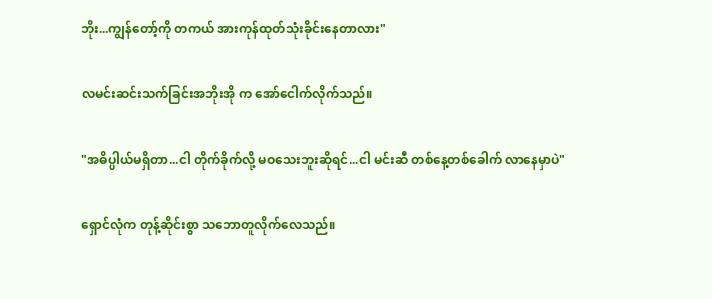ဘိုး...ကျွန်တော့်ကို တကယ် အားကုန်ထုတ်သုံးခိုင်းနေတာလား"

လမင်းဆင်းသက်ခြင်းအဘိုးအို က အော်ငေါက်လိုက်သည်။

"အဓိပ္ပါယ်မရှိတာ...ငါ တိုက်ခိုက်လို့ မဝသေးဘူးဆိုရင်...ငါ မင်းဆီ တစ်နေ့တစ်ခေါက် လာနေမှာပဲ"

ရှောင်လုံက တုန့်ဆိုင်းစွာ သဘောတူလိုက်လေသည်။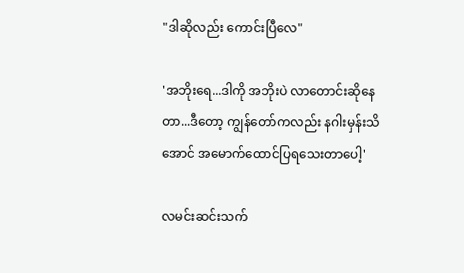"ဒါဆိုလည်း ကောင်းပြီလေ"

'အဘိုးရေ...ဒါကို အဘိုးပဲ လာတောင်းဆိုနေတာ...ဒီတော့ ကျွန်တော်ကလည်း နဂါးမှန်းသိအောင် အမောက်ထောင်ပြရသေးတာပေါ့'

လမင်းဆင်းသက်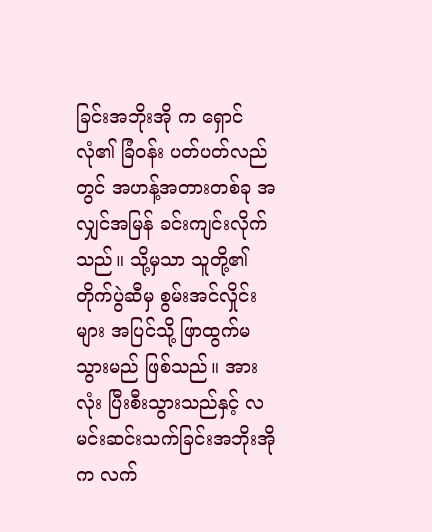ခြင်းအဘိုးအို က ရှောင်လုံ၏ ခြံဝန်း ပတ်ပတ်လည်တွင် အဟန့်အတားတစ်ခု အလျှင်အမြန် ခင်းကျင်းလိုက်သည်။ သို့မှသာ သူတို့၏ တိုက်ပွဲဆီမှ စွမ်းအင်လှိုင်းများ အပြင်သို့ ဖြာထွက်မသွားမည် ဖြစ်သည်။ အားလုံး ပြီးစီးသွားသည်နှင့် လမင်းဆင်းသက်ခြင်းအဘိုးအို က လက်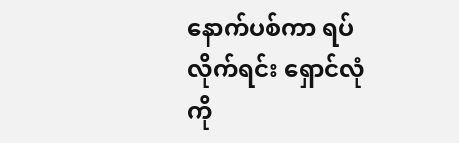နောက်ပစ်ကာ ရပ်လိုက်ရင်း ရှောင်လုံကို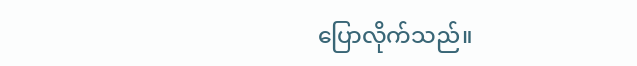ပြောလိုက်သည်။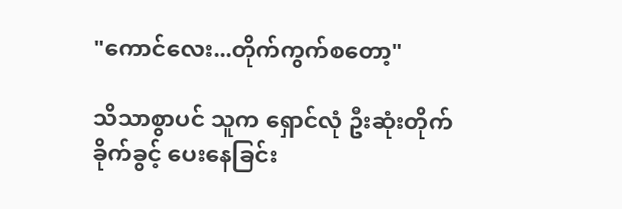"ကောင်လေး...တိုက်ကွက်စတော့"

သိသာစွာပင် သူက ရှောင်လုံ ဦးဆုံးတိုက်ခိုက်ခွင့် ပေးနေခြင်း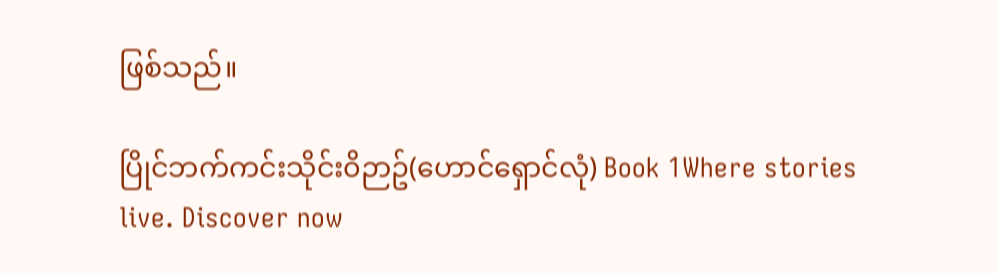ဖြစ်သည်။

ပြိုင်ဘက်ကင်းသိုင်း၀ိဉာဥ်(ဟောင်ရှောင်လုံ) Book 1Where stories live. Discover now